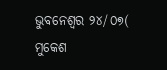ଭୁବନେଶ୍ୱର ୨୪/୦୭( ମୁକେଶ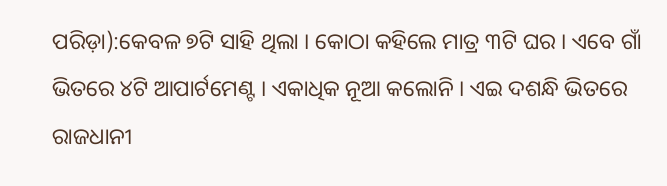ପରିଡ଼ା):କେବଳ ୭ଟି ସାହି ଥିଲା । କୋଠା କହିଲେ ମାତ୍ର ୩ଟି ଘର । ଏବେ ଗାଁ ଭିତରେ ୪ଟି ଆପାର୍ଟମେଣ୍ଟ । ଏକାଧିକ ନୂଆ କଲୋନି । ଏଇ ଦଶନ୍ଧି ଭିତରେ ରାଜଧାନୀ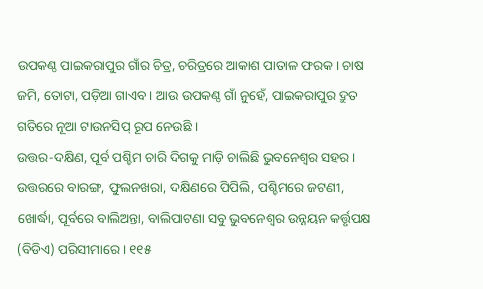ଉପକଣ୍ଠ ପାଇକରାପୁର ଗାଁର ଚିତ୍ର, ଚରିତ୍ରରେ ଆକାଶ ପାତାଳ ଫରକ । ଚାଷ ଜମି, ତୋଟା, ପଡ଼ିଆ ଗାଏବ । ଆଉ ଉପକଣ୍ଠ ଗାଁ ନୁହେଁ, ପାଇକରାପୁର ଦ୍ରୁତ ଗତିରେ ନୂଆ ଟାଉନସିପ୍ ରୂପ ନେଉଛି ।
ଉତ୍ତର-ଦକ୍ଷିଣ, ପୂର୍ବ ପଶ୍ଚିମ ଚାରି ଦିଗକୁ ମାଡ଼ି ଚାଲିଛି ଭୁବନେଶ୍ୱର ସହର । ଉତ୍ତରରେ ବାରଙ୍ଗ, ଫୁଲନଖରା, ଦକ୍ଷିଣରେ ପିପିଲି, ପଶ୍ଚିମରେ ଜଟଣୀ, ଖୋର୍ଦ୍ଧା, ପୂର୍ବରେ ବାଲିଅନ୍ତା, ବାଲିପାଟଣା ସବୁ ଭୁବନେଶ୍ୱର ଉନ୍ନୟନ କର୍ତ୍ତୃପକ୍ଷ (ବିଡିଏ) ପରିସୀମାରେ । ୧୧୫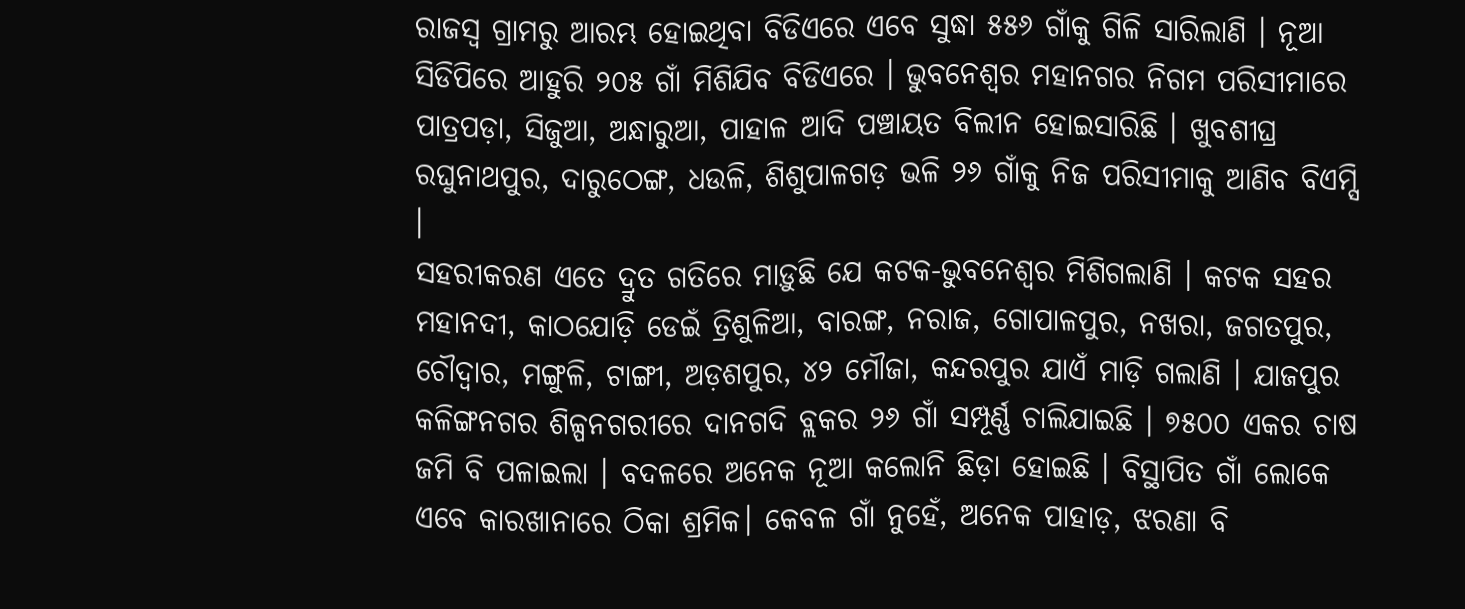ରାଜସ୍ୱ ଗ୍ରାମରୁ ଆରମ୍ଭ ହୋଇଥିବା ବିଡିଏରେ ଏବେ ସୁଦ୍ଧା ୫୫୬ ଗାଁକୁ ଗିଳି ସାରିଲାଣି । ନୂଆ ସିଡିପିରେ ଆହୁରି ୨୦୫ ଗାଁ ମିଶିଯିବ ବିଡିଏରେ । ଭୁବନେଶ୍ୱର ମହାନଗର ନିଗମ ପରିସୀମାରେ ପାତ୍ରପଡ଼ା, ସିଜୁଆ, ଅନ୍ଧାରୁଆ, ପାହାଳ ଆଦି ପଞ୍ଚାୟତ ବିଲୀନ ହୋଇସାରିଛି । ଖୁବଶୀଘ୍ର ରଘୁନାଥପୁର, ଦାରୁଠେଙ୍ଗ, ଧଉଳି, ଶିଶୁପାଳଗଡ଼ ଭଳି ୨୬ ଗାଁକୁ ନିଜ ପରିସୀମାକୁ ଆଣିବ ବିଏମ୍ସି ।
ସହରୀକରଣ ଏତେ ଦ୍ରୁତ ଗତିରେ ମାଡ଼ୁଛି ଯେ କଟକ-ଭୁବନେଶ୍ୱର ମିଶିଗଲାଣି । କଟକ ସହର ମହାନଦୀ, କାଠଯୋଡ଼ି ଡେଇଁ ତ୍ରିଶୁଳିଆ, ବାରଙ୍ଗ, ନରାଜ, ଗୋପାଳପୁର, ନଖରା, ଜଗତପୁର, ଚୌଦ୍ୱାର, ମଙ୍ଗୁଳି, ଟାଙ୍ଗୀ, ଅଡ଼ଶପୁର, ୪୨ ମୌଜା, କନ୍ଦରପୁର ଯାଏଁ ମାଡ଼ି ଗଲାଣି । ଯାଜପୁର କଳିଙ୍ଗନଗର ଶିଳ୍ପନଗରୀରେ ଦାନଗଦି ବ୍ଲକର ୨୬ ଗାଁ ସମ୍ପୂର୍ଣ୍ଣ ଚାଲିଯାଇଛି । ୭୫୦୦ ଏକର ଚାଷ ଜମି ବି ପଳାଇଲା । ବଦଳରେ ଅନେକ ନୂଆ କଲୋନି ଛିଡ଼ା ହୋଇଛି । ବିସ୍ଥାପିତ ଗାଁ ଲୋକେ ଏବେ କାରଖାନାରେ ଠିକା ଶ୍ରମିକ। କେବଳ ଗାଁ ନୁହେଁ, ଅନେକ ପାହାଡ଼, ଝରଣା ବି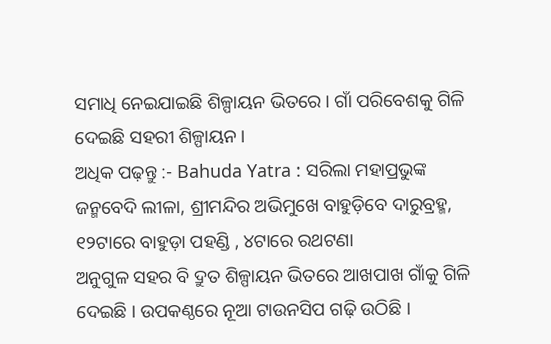ସମାଧି ନେଇଯାଇଛି ଶିଳ୍ପାୟନ ଭିତରେ । ଗାଁ ପରିବେଶକୁ ଗିଳି ଦେଇଛି ସହରୀ ଶିଳ୍ପାୟନ ।
ଅଧିକ ପଢ଼ନ୍ତୁ :- Bahuda Yatra : ସରିଲା ମହାପ୍ରଭୁଙ୍କ ଜନ୍ମବେଦି ଲୀଳା, ଶ୍ରୀମନ୍ଦିର ଅଭିମୁଖେ ବାହୁଡ଼ିବେ ଦାରୁବ୍ରହ୍ମ, ୧୨ଟାରେ ବାହୁଡ଼ା ପହଣ୍ଡି , ୪ଟାରେ ରଥଟଣା
ଅନୁଗୁଳ ସହର ବି ଦ୍ରୁତ ଶିଳ୍ପାୟନ ଭିତରେ ଆଖପାଖ ଗାଁକୁ ଗିଳି ଦେଇଛି । ଉପକଣ୍ଠରେ ନୂଆ ଟାଉନସିପ ଗଢ଼ି ଉଠିଛି ।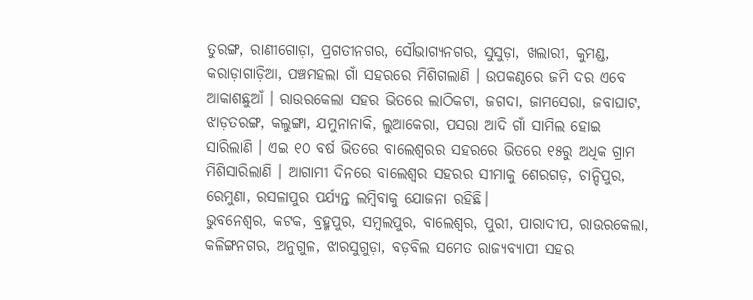ତୁରଙ୍ଗ, ରାଣୀଗୋଡ଼ା, ପ୍ରଗତୀନଗର, ସୌଭାଗ୍ୟନଗର, ସୁସୁଡ଼ା, ଖଲାରୀ, କୁମଣ୍ଡ, କରାଡ଼ାଗାଡ଼ିଆ, ପଞ୍ଚମହଲା ଗାଁ ସହରରେ ମିଶିଗଲାଣି । ଉପକଣ୍ଠରେ ଜମି ଦର ଏବେ ଆକାଶଛୁଆଁ । ରାଉରକେଲା ସହର ଭିତରେ ଲାଠିକଟା, ଜଗଦା, ଜାମସେରା, ଜବାଘାଟ, ଝାଡ଼ତରଙ୍ଗ, କଲୁଙ୍ଗା, ଯମୁନାନାକି, ଲୁଆକେରା, ପସରା ଆଦି ଗାଁ ସାମିଲ ହୋଇ ସାରିଲାଣି । ଏଇ ୧୦ ବର୍ଷ ଭିତରେ ବାଲେଶ୍ୱରର ସହରରେ ଭିତରେ ୧୫ରୁ ଅଧିକ ଗ୍ରାମ ମିଶିସାରିଲାଣି । ଆଗାମୀ ଦିନରେ ବାଲେଶ୍ୱର ସହରର ସୀମାକୁ ଶେରଗଡ଼, ଚାନ୍ଦିପୁର, ରେମୁଣା, ରସଳାପୁର ପର୍ଯ୍ୟନ୍ତ ଲମ୍ବିବାକୁ ଯୋଜନା ରହିଛି।
ଭୁବନେଶ୍ୱର, କଟକ, ବ୍ରହ୍ମପୁର, ସମ୍ବଲପୁର, ବାଲେଶ୍ୱର, ପୁରୀ, ପାରାଦୀପ, ରାଉରକେଲା, କଳିଙ୍ଗନଗର, ଅନୁଗୁଳ, ଝାରସୁଗୁଡ଼ା, ବଡ଼ବିଲ ସମେତ ରାଜ୍ୟବ୍ୟାପୀ ସହର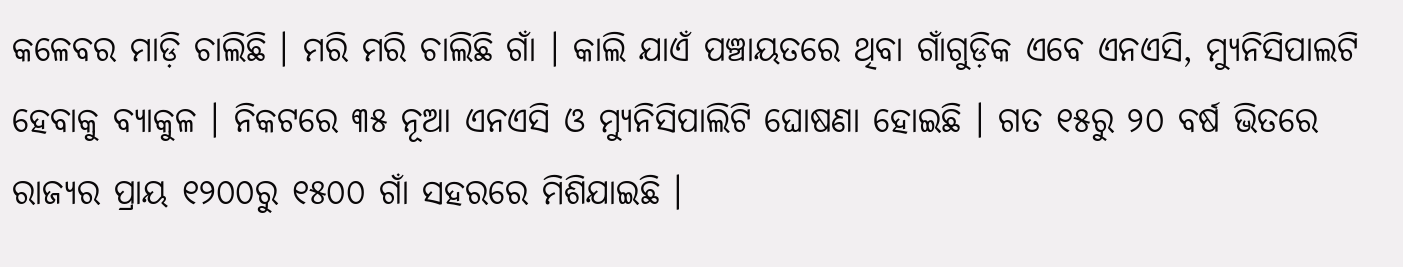କଳେବର ମାଡ଼ି ଚାଲିଛି । ମରି ମରି ଚାଲିଛି ଗାଁ । କାଲି ଯାଏଁ ପଞ୍ଚାୟତରେ ଥିବା ଗାଁଗୁଡ଼ିକ ଏବେ ଏନଏସି, ମ୍ୟୁନିସିପାଲଟି ହେବାକୁ ବ୍ୟାକୁଳ । ନିକଟରେ ୩୫ ନୂଆ ଏନଏସି ଓ ମ୍ୟୁନିସିପାଲିଟି ଘୋଷଣା ହୋଇଛି । ଗତ ୧୫ରୁ ୨୦ ବର୍ଷ ଭିତରେ ରାଜ୍ୟର ପ୍ରାୟ ୧୨୦୦ରୁ ୧୫୦୦ ଗାଁ ସହରରେ ମିଶିଯାଇଛି ।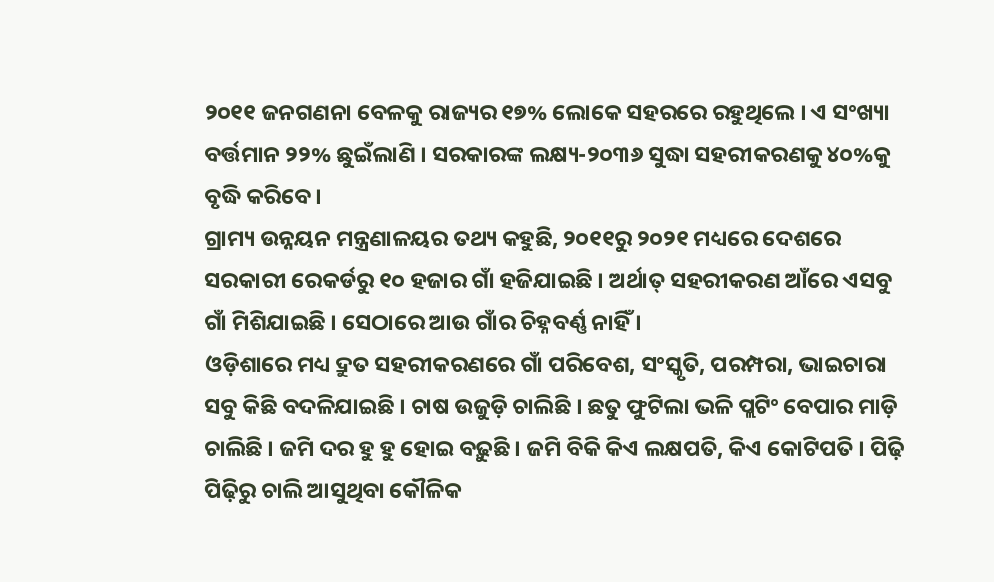୨୦୧୧ ଜନଗଣନା ବେଳକୁ ରାଜ୍ୟର ୧୭% ଲୋକେ ସହରରେ ରହୁଥିଲେ । ଏ ସଂଖ୍ୟା ବର୍ତ୍ତମାନ ୨୨% ଛୁଇଁଲାଣି । ସରକାରଙ୍କ ଲକ୍ଷ୍ୟ-୨୦୩୬ ସୁଦ୍ଧା ସହରୀକରଣକୁ ୪୦%କୁ ବୃଦ୍ଧି କରିବେ ।
ଗ୍ରାମ୍ୟ ଉନ୍ନୟନ ମନ୍ତ୍ରଣାଳୟର ତଥ୍ୟ କହୁଛି, ୨୦୧୧ରୁ ୨୦୨୧ ମଧ୍ୟରେ ଦେଶରେ ସରକାରୀ ରେକର୍ଡରୁ ୧୦ ହଜାର ଗାଁ ହଜିଯାଇଛି । ଅର୍ଥାତ୍ ସହରୀକରଣ ଆଁରେ ଏସବୁ ଗାଁ ମିଶିଯାଇଛି । ସେଠାରେ ଆଉ ଗାଁର ଚିହ୍ନବର୍ଣ୍ଣ ନାହିଁ ।
ଓଡ଼ିଶାରେ ମଧ୍ୟ ଦ୍ରୁତ ସହରୀକରଣରେ ଗାଁ ପରିବେଶ, ସଂସ୍କୃତି, ପରମ୍ପରା, ଭାଇଚାରା ସବୁ କିଛି ବଦଳିଯାଇଛି । ଚାଷ ଉଜୁଡ଼ି ଚାଲିଛି । ଛତୁ ଫୁଟିଲା ଭଳି ପ୍ଲଟିଂ ବେପାର ମାଡ଼ି ଚାଲିଛି । ଜମି ଦର ହୁ ହୁ ହୋଇ ବଢ଼ୁଛି । ଜମି ବିକି କିଏ ଲକ୍ଷପତି, କିଏ କୋଟିପତି । ପିଢ଼ି ପିଢ଼ିରୁ ଚାଲି ଆସୁଥିବା କୌଳିକ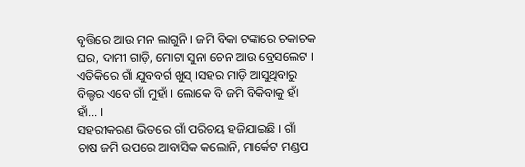ବୃତ୍ତିରେ ଆଉ ମନ ଲାଗୁନି । ଜମି ବିକା ଟଙ୍କାରେ ଚକାଚକ ଘର, ଦାମୀ ଗାଡ଼ି, ମୋଟା ସୁନା ଚେନ ଆଉ ବ୍ରେସଲେଟ । ଏତିକିରେ ଗାଁ ଯୁବବର୍ଗ ଖୁସ୍ ।ସହର ମାଡ଼ି ଆସୁଥିବାରୁ ବିଲ୍ଡର ଏବେ ଗାଁ ମୁହାଁ । ଲୋକେ ବି ଜମି ବିକିବାକୁ ହାଁ ହାଁ... ।
ସହରୀକରଣ ଭିତରେ ଗାଁ ପରିଚୟ ହଜିଯାଇଛି । ଗାଁ ଚାଷ ଜମି ଉପରେ ଆବାସିକ କଲୋନି, ମାର୍କେଟ ମଣ୍ଡପ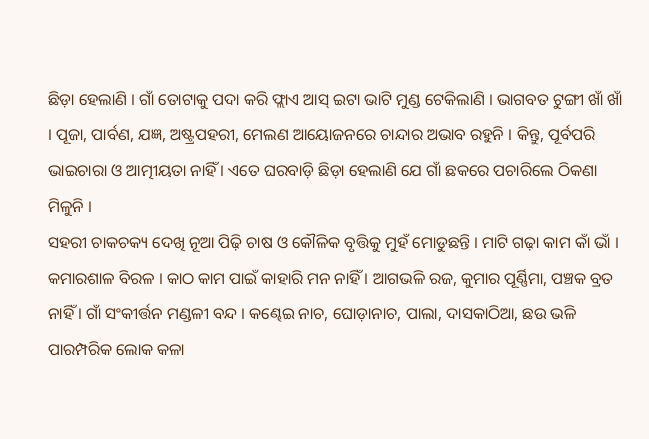ଛିଡ଼ା ହେଲାଣି । ଗାଁ ତୋଟାକୁ ପଦା କରି ଫ୍ଲାଏ ଆସ୍ ଇଟା ଭାଟି ମୁଣ୍ଡ ଟେକିଲାଣି । ଭାଗବତ ଟୁଙ୍ଗୀ ଖାଁ ଖାଁ । ପୂଜା, ପାର୍ବଣ, ଯଜ୍ଞ, ଅଷ୍ଟ୍ରପହରୀ, ମେଲଣ ଆୟୋଜନରେ ଚାନ୍ଦାର ଅଭାବ ରହୁନି । କିନ୍ତୁ, ପୂର୍ବପରି ଭାଇଚାରା ଓ ଆତ୍ମୀୟତା ନାହିଁ । ଏତେ ଘରବାଡ଼ି ଛିଡ଼ା ହେଲାଣି ଯେ ଗାଁ ଛକରେ ପଚାରିଲେ ଠିକଣା ମିଳୁନି ।
ସହରୀ ଚାକଚକ୍ୟ ଦେଖି ନୂଆ ପିଢ଼ି ଚାଷ ଓ କୌଳିକ ବୃତ୍ତିକୁ ମୁହଁ ମୋଡୁଛନ୍ତି । ମାଟି ଗଢ଼ା କାମ କାଁ ଭାଁ । କମାରଶାଳ ବିରଳ । କାଠ କାମ ପାଇଁ କାହାରି ମନ ନାହିଁ । ଆଗଭଳି ରଜ, କୁମାର ପୂର୍ଣ୍ଣିମା, ପଞ୍ଚକ ବ୍ରତ ନାହିଁ । ଗାଁ ସଂକୀର୍ତ୍ତନ ମଣ୍ଡଳୀ ବନ୍ଦ । କଣ୍ଢେଇ ନାଚ, ଘୋଡ଼ାନାଚ, ପାଲା, ଦାସକାଠିଆ, ଛଉ ଭଳି ପାରମ୍ପରିକ ଲୋକ କଳା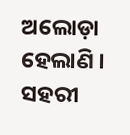ଅଲୋଡ଼ା ହେଲାଣି । ସହରୀ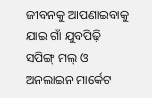ଜୀବନକୁ ଆପଣାଇବାକୁ ଯାଇ ଗାଁ ଯୁବପିଢ଼ି ସପିଙ୍ଗ୍ ମଲ୍ ଓ ଅନଲାଇନ ମାର୍କେଟ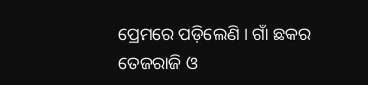ପ୍ରେମରେ ପଡ଼ିଲେଣି । ଗାଁ ଛକର ତେଜରାଜି ଓ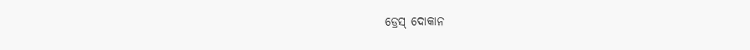ଡ୍ରେସ୍ ଦୋକାନ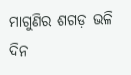ମାଗୁଣିର ଶଗଡ଼ ଭଳି ଦିନ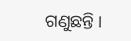ଗଣୁଛନ୍ତି ।